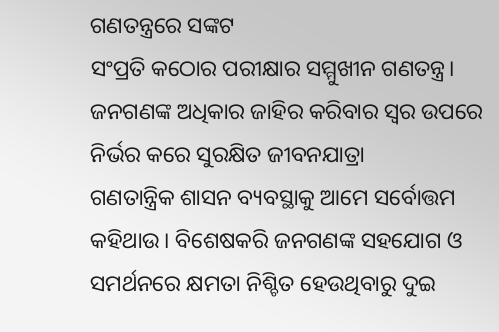ଗଣତନ୍ତ୍ରରେ ସଙ୍କଟ
ସଂପ୍ରତି କଠୋର ପରୀକ୍ଷାର ସମ୍ମୁଖୀନ ଗଣତନ୍ତ୍ର। ଜନଗଣଙ୍କ ଅଧିକାର ଜାହିର କରିବାର ସ୍ବର ଉପରେ ନିର୍ଭର କରେ ସୁରକ୍ଷିତ ଜୀବନଯାତ୍ରା
ଗଣତାନ୍ତ୍ରିକ ଶାସନ ବ୍ୟବସ୍ଥାକୁ ଆମେ ସର୍ବୋତ୍ତମ କହିଥାଉ। ବିଶେଷକରି ଜନଗଣଙ୍କ ସହଯୋଗ ଓ ସମର୍ଥନରେ କ୍ଷମତା ନିଶ୍ଚିତ ହେଉଥିବାରୁ ଦୁଇ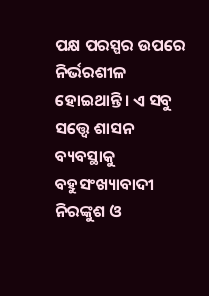ପକ୍ଷ ପରସ୍ପର ଉପରେ ନିର୍ଭରଶୀଳ ହୋଇଥାନ୍ତି। ଏ ସବୁ ସତ୍ତ୍ବେ ଶାସନ ବ୍ୟବସ୍ଥାକୁ ବହୁସଂଖ୍ୟାବାଦୀ ନିରଙ୍କୁଶ ଓ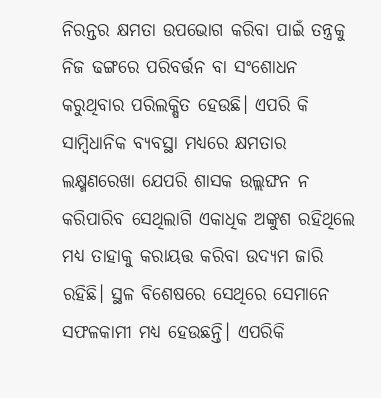ନିରନ୍ତର କ୍ଷମତା ଉପଭୋଗ କରିବା ପାଇଁ ତନ୍ତ୍ରକୁ ନିଜ ଢଙ୍ଗରେ ପରିବର୍ତ୍ତନ ବା ସଂଶୋଧନ କରୁଥିବାର ପରିଲକ୍ଷିତ ହେଉଛି। ଏପରି କି ସାମ୍ବିଧାନିକ ବ୍ୟବସ୍ଥା ମଧ୍ୟରେ କ୍ଷମତାର ଲକ୍ଷ୍ମଣରେଖା ଯେପରି ଶାସକ ଉଲ୍ଲଙ୍ଘନ ନ କରିପାରିବ ସେଥିଲାଗି ଏକାଧିକ ଅଙ୍କୁଶ ରହିଥିଲେ ମଧ୍ୟ ତାହାକୁ କରାୟତ୍ତ କରିବା ଉଦ୍ୟମ ଜାରି ରହିଛି। ସ୍ଥଳ ବିଶେଷରେ ସେଥିରେ ସେମାନେ ସଫଳକାମୀ ମଧ୍ୟ ହେଉଛନ୍ତି। ଏପରିକି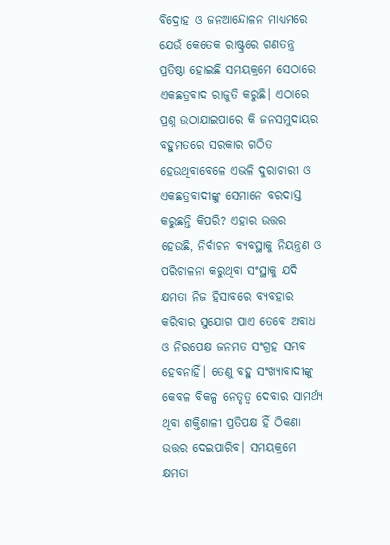ବିଦ୍ରୋହ ଓ ଜନଆନ୍ଦୋଳନ ମାଧ୍ୟମରେ ଯେଉଁ କେତେକ ରାଷ୍ଟ୍ରରେ ଗଣତନ୍ତ୍ର ପ୍ରତିଷ୍ଠା ହୋଇଛି ସମୟକ୍ରମେ ସେଠାରେ ଏକଛତ୍ରବାଦ ରାଜୁତି କରୁଛି। ଏଠାରେ ପ୍ରଶ୍ନ ଉଠାଯାଇପାରେ କି ଜନସମୁଦାୟର ବହୁମତରେ ସରକାର ଗଠିତ ହେଉଥିବାବେଳେ ଏଭଳି ଦୁରାଚାରୀ ଓ ଏକଛତ୍ରବାଦୀଙ୍କୁ ସେମାନେ ବରଦାସ୍ତ କରୁଛନ୍ତି କିପରି? ଏହାର ଉତ୍ତର ହେଉଛି, ନିର୍ବାଚନ ବ୍ୟବସ୍ଥାକୁ ନିୟନ୍ତ୍ରଣ ଓ ପରିଚାଳନା କରୁଥିବା ସଂସ୍ଥାକୁ ଯଦି କ୍ଷମତା ନିଜ ହିସାବରେ ବ୍ୟବହାର କରିବାର ସୁଯୋଗ ପାଏ ତେବେ ଅବାଧ ଓ ନିରପେକ୍ଷ ଜନମତ ସଂଗ୍ରହ ସମ୍ଭବ ହେବନାହିଁ। ତେଣୁ ବହୁ ସଂଖ୍ୟାବାଦୀଙ୍କୁ କେବଳ ବିକଳ୍ପ ନେତୃତ୍ବ ଦେବାର ସାମର୍ଥ୍ୟ ଥିବା ଶକ୍ତିଶାଳୀ ପ୍ରତିପକ୍ଷ ହିଁ ଠିକଣା ଉତ୍ତର ଦେଇପାରିବ। ସମୟକ୍ରମେ କ୍ଷମତା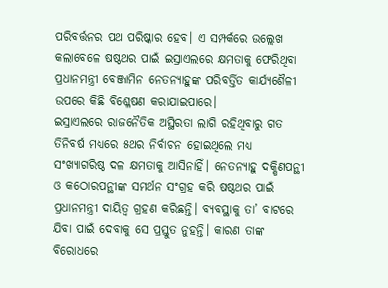ପରିବର୍ତ୍ତନର ପଥ ପରିଷ୍କାର ହେବ। ଏ ସମ୍ପର୍କରେ ଉଲ୍ଲେଖ କଲାବେଳେ ଷଷ୍ଠଥର ପାଇଁ ଇସ୍ରାଏଲରେ କ୍ଷମତାକୁ ଫେରିଥିବା ପ୍ରଧାନମନ୍ତ୍ରୀ ବେଞ୍ଜାମିନ ନେତନ୍ୟାହୁଙ୍କ ପରିବର୍ତ୍ତିତ କାର୍ଯ୍ୟଶୈଳୀ ଉପରେ କିଛି ବିଶ୍ଳେଷଣ କରାଯାଇପାରେ।
ଇସ୍ରାଏଲରେ ରାଜନୈତିକ ଅସ୍ଥିରତା ଲାଗି ରହିଥିବାରୁ ଗତ ତିନିବର୍ଷ ମଧ୍ୟରେ ୫ଥର ନିର୍ବାଚନ ହୋଇଥିଲେ ମଧ୍ୟ ସଂଖ୍ୟାଗରିଷ୍ଠ ଦଳ କ୍ଷମତାକୁ ଆସିନାହିଁ। ନେତନ୍ୟାହୁ ଦକ୍ଷିଣପନ୍ଥୀ ଓ କଠୋରପନ୍ଥୀଙ୍କ ସମର୍ଥନ ସଂଗ୍ରହ କରି ଷଷ୍ଠଥର ପାଇଁ ପ୍ରଧାନମନ୍ତ୍ରୀ ଦାୟିତ୍ବ ଗ୍ରହଣ କରିଛନ୍ତି। ବ୍ୟବସ୍ଥାକୁ ତା’ ବାଟରେ ଯିବା ପାଇଁ ଦେବାକୁ ସେ ପ୍ରସ୍ତୁତ ନୁହନ୍ତି। କାରଣ ତାଙ୍କ ବିରୋଧରେ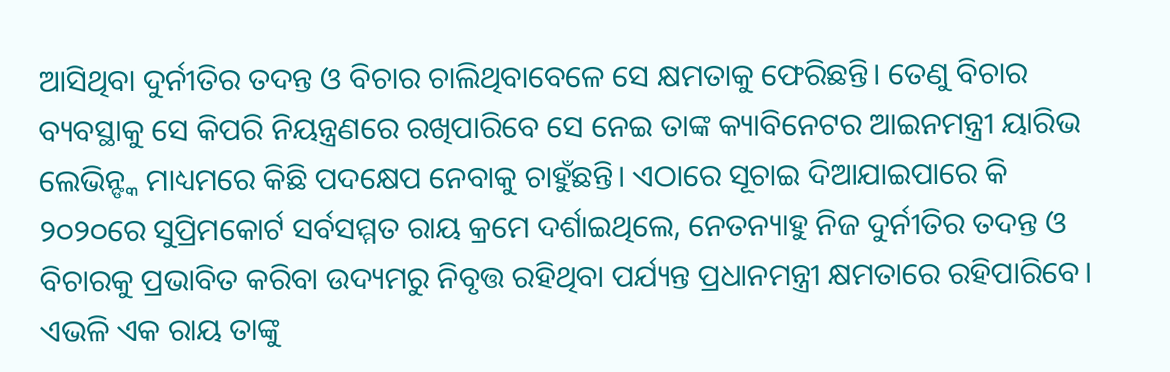ଆସିଥିବା ଦୁର୍ନୀତିର ତଦନ୍ତ ଓ ବିଚାର ଚାଲିଥିବାବେଳେ ସେ କ୍ଷମତାକୁ ଫେରିଛନ୍ତି। ତେଣୁ ବିଚାର ବ୍ୟବସ୍ଥାକୁ ସେ କିପରି ନିୟନ୍ତ୍ରଣରେ ରଖିପାରିବେ ସେ ନେଇ ତାଙ୍କ କ୍ୟାବିନେଟର ଆଇନମନ୍ତ୍ରୀ ୟାରିଭ ଲେଭିନ୍ଙ୍କ ମାଧ୍ୟମରେ କିଛି ପଦକ୍ଷେପ ନେବାକୁ ଚାହୁଁଛନ୍ତି। ଏଠାରେ ସୂଚାଇ ଦିଆଯାଇପାରେ କି ୨୦୨୦ରେ ସୁପ୍ରିମକୋର୍ଟ ସର୍ବସମ୍ମତ ରାୟ କ୍ରମେ ଦର୍ଶାଇଥିଲେ, ନେତନ୍ୟାହୁ ନିଜ ଦୁର୍ନୀତିର ତଦନ୍ତ ଓ ବିଚାରକୁ ପ୍ରଭାବିତ କରିବା ଉଦ୍ୟମରୁ ନିବୃତ୍ତ ରହିଥିବା ପର୍ଯ୍ୟନ୍ତ ପ୍ରଧାନମନ୍ତ୍ରୀ କ୍ଷମତାରେ ରହିପାରିବେ। ଏଭଳି ଏକ ରାୟ ତାଙ୍କୁ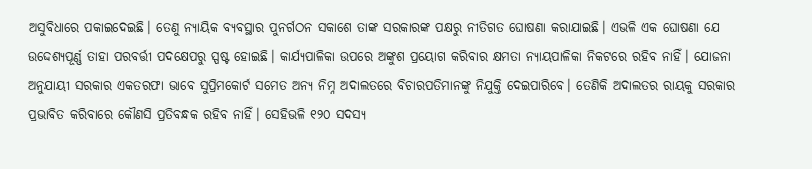ଅସୁବିଧାରେ ପକାଇଦେଇଛି। ତେଣୁ ନ୍ୟାୟିକ ବ୍ୟବସ୍ଥାର ପୁନର୍ଗଠନ ସକାଶେ ତାଙ୍କ ସରକାରଙ୍କ ପକ୍ଷରୁ ନୀତିଗତ ଘୋଷଣା କରାଯାଇଛି। ଏଭଳି ଏକ ଘୋଷଣା ଯେ ଉଦ୍ଦେଶ୍ୟପୂର୍ଣ୍ଣ ତାହା ପରବର୍ତ୍ତୀ ପଦକ୍ଷେପରୁ ସ୍ପଷ୍ଟ ହୋଇଛି। କାର୍ଯ୍ୟପାଳିକା ଉପରେ ଅଙ୍କୁଶ ପ୍ରୟୋଗ କରିବାର କ୍ଷମତା ନ୍ୟାୟପାଳିକା ନିକଟରେ ରହିବ ନାହିଁ। ଯୋଜନା ଅନୁଯାୟୀ ସରକାର ଏକତରଫା ଭାବେ ସୁପ୍ରିମକୋର୍ଟ ସମେତ ଅନ୍ୟ ନିମ୍ନ ଅଦାଲତରେ ବିଚାରପତିମାନଙ୍କୁ ନିଯୁକ୍ତି ଦେଇପାରିବେ। ତେଣିକି ଅଦାଲତର ରାୟକୁ ସରକାର ପ୍ରଭାବିତ କରିବାରେ କୌଣସି ପ୍ରତିବନ୍ଧକ ରହିବ ନାହିଁ। ସେହିଭଳି ୧୨୦ ସଦସ୍ୟ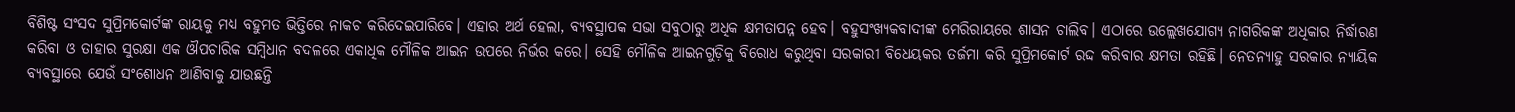ବିଶିଷ୍ଟ ସଂସଦ ସୁପ୍ରିମକୋର୍ଟଙ୍କ ରାୟକୁ ମଧ୍ୟ ବହୁମତ ଭିତ୍ତିରେ ନାକଚ କରିଦେଇପାରିବେ। ଏହାର ଅର୍ଥ ହେଲା, ବ୍ୟବସ୍ଥାପକ ସଭା ସବୁଠାରୁ ଅଧିକ କ୍ଷମତାପନ୍ନ ହେବ। ବହୁସଂଖ୍ୟକବାଦୀଙ୍କ ମେରିରାୟରେ ଶାସନ ଚାଲିବ। ଏଠାରେ ଉଲ୍ଲେଖଯୋଗ୍ୟ ନାଗରିକଙ୍କ ଅଧିକାର ନିର୍ଦ୍ଧାରଣ କରିବା ଓ ତାହାର ସୁରକ୍ଷା ଏକ ଔପଚାରିକ ସମ୍ବିଧାନ ବଦଳରେ ଏକାଧିକ ମୌଳିକ ଆଇନ ଉପରେ ନିର୍ଭର କରେ। ସେହି ମୌଳିକ ଆଇନଗୁଡ଼ିକୁ ବିରୋଧ କରୁଥିବା ସରକାରୀ ବିଧେୟକର ତର୍ଜମା କରି ସୁପ୍ରିମକୋର୍ଟ ରଦ୍ଦ କରିବାର କ୍ଷମତା ରହିଛି। ନେତନ୍ୟାହୁ ସରକାର ନ୍ୟାୟିକ ବ୍ୟବସ୍ଥାରେ ଯେଉଁ ସଂଶୋଧନ ଆଣିବାକୁ ଯାଉଛନ୍ତି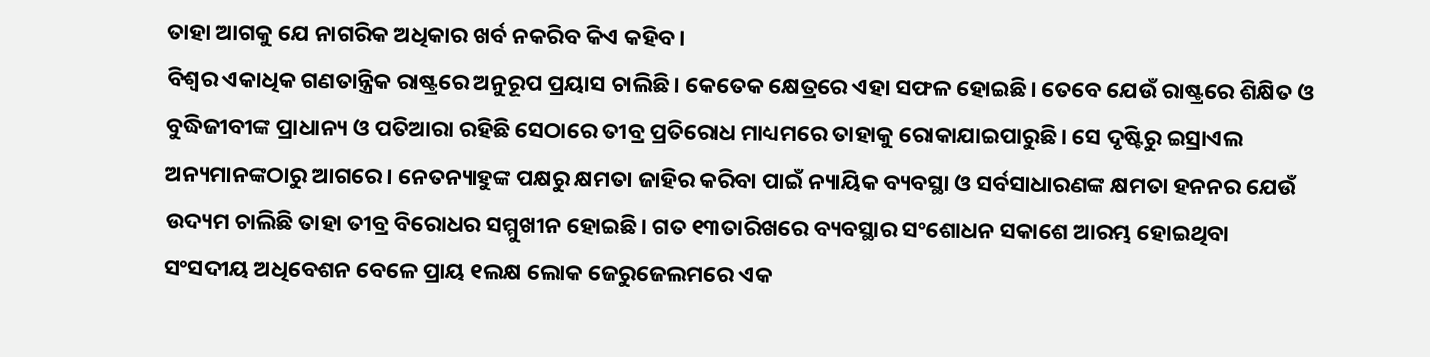ତାହା ଆଗକୁ ଯେ ନାଗରିକ ଅଧିକାର ଖର୍ବ ନକରିବ କିଏ କହିବ।
ବିଶ୍ବର ଏକାଧିକ ଗଣତାନ୍ତ୍ରିକ ରାଷ୍ଟ୍ରରେ ଅନୁରୂପ ପ୍ରୟାସ ଚାଲିଛି। କେତେକ କ୍ଷେତ୍ରରେ ଏହା ସଫଳ ହୋଇଛି। ତେବେ ଯେଉଁ ରାଷ୍ଟ୍ରରେ ଶିକ୍ଷିତ ଓ ବୁଦ୍ଧିଜୀବୀଙ୍କ ପ୍ରାଧାନ୍ୟ ଓ ପତିଆରା ରହିଛି ସେଠାରେ ତୀବ୍ର ପ୍ରତିରୋଧ ମାଧ୍ୟମରେ ତାହାକୁ ରୋକାଯାଇପାରୁଛି। ସେ ଦୃଷ୍ଟିରୁ ଇସ୍ରାଏଲ ଅନ୍ୟମାନଙ୍କଠାରୁ ଆଗରେ। ନେତନ୍ୟାହୁଙ୍କ ପକ୍ଷରୁ କ୍ଷମତା ଜାହିର କରିବା ପାଇଁ ନ୍ୟାୟିକ ବ୍ୟବସ୍ଥା ଓ ସର୍ବସାଧାରଣଙ୍କ କ୍ଷମତା ହନନର ଯେଉଁ ଉଦ୍ୟମ ଚାଲିଛି ତାହା ତୀବ୍ର ବିରୋଧର ସମ୍ମୁଖୀନ ହୋଇଛି। ଗତ ୧୩ତାରିଖରେ ବ୍ୟବସ୍ଥାର ସଂଶୋଧନ ସକାଶେ ଆରମ୍ଭ ହୋଇଥିବା ସଂସଦୀୟ ଅଧିବେଶନ ବେଳେ ପ୍ରାୟ ୧ଲକ୍ଷ ଲୋକ ଜେରୁଜେଲମରେ ଏକ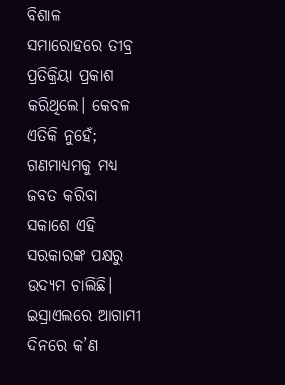ବିଶାଳ ସମାରୋହରେ ତୀବ୍ର ପ୍ରତିକ୍ରିୟା ପ୍ରକାଶ କରିଥିଲେ। କେବଳ ଏତିକି ନୁହେଁ; ଗଣମାଧ୍ୟମକୁ ମଧ୍ୟ ଜବତ କରିବା ସକାଶେ ଏହି ସରକାରଙ୍କ ପକ୍ଷରୁ ଉଦ୍ୟମ ଚାଲିଛି। ଇସ୍ରାଏଲରେ ଆଗାମୀ ଦିନରେ କ’ଣ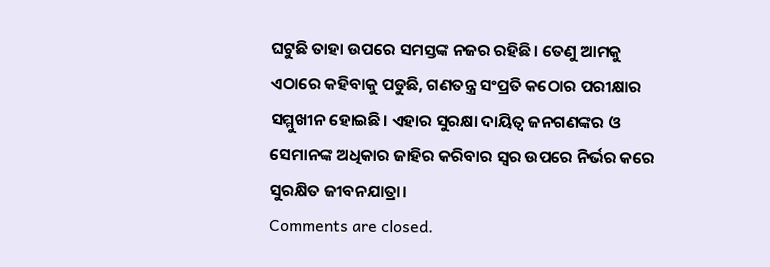ଘଟୁଛି ତାହା ଉପରେ ସମସ୍ତଙ୍କ ନଜର ରହିଛି। ତେଣୁ ଆମକୁ ଏଠାରେ କହିବାକୁ ପଡୁଛି, ଗଣତନ୍ତ୍ର ସଂପ୍ରତି କଠୋର ପରୀକ୍ଷାର ସମ୍ମୁଖୀନ ହୋଇଛି। ଏହାର ସୁରକ୍ଷା ଦାୟିତ୍ବ ଜନଗଣଙ୍କର ଓ ସେମାନଙ୍କ ଅଧିକାର ଜାହିର କରିବାର ସ୍ବର ଉପରେ ନିର୍ଭର କରେ ସୁରକ୍ଷିତ ଜୀବନଯାତ୍ରା।
Comments are closed.